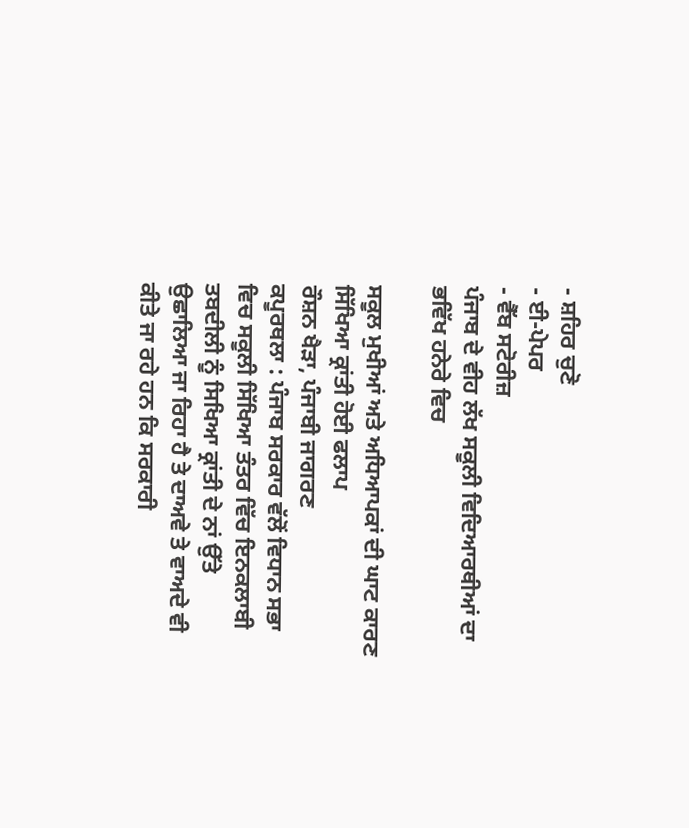- ਸ਼ਹਿਰ ਚੁਣੋ
- ਈ-ਪੇਪਰ
- ਵੈੱਬ ਸਟੋਰੀਜ਼
ਪੰਜਾਬ ਦੇ ਵੀਹ ਲੱਖ ਸਕੂਲੀ ਵਿਦਿਆਰਥੀਆਂ ਦਾ ਭਵਿੱਖ ਹਨੇਰੇ ਵਿਚ

ਸਕੂਲ ਮੁਖੀਆਂ ਅਤੇ ਅਧਿਆਪਕਾਂ ਦੀ ਘਾਟ ਕਾਰਣ ਸਿੱਖਿਆ ਕ੍ਰਾਂਤੀ ਹੋਈ ਫਲਾਪ
ਰੌਸ਼ਨ ਖੈੜਾ, ਪੰਜਾਬੀ ਜਾਗਰਣ
ਕਪੂਰਥਲਾ : ਪੰਜਾਬ ਸਰਕਾਰ ਵੱਲੋਂ ਵਿਧਾਨ ਸਭਾ ਵਿਚ ਸਕੂਲੀ ਸਿੱਖਿਆ ਤੰਤਰ ਵਿੱਚ ਇਨਕਲਾਬੀ ਤਬਦੀਲੀ ਨੂੰ ਸਿਖਿਆ ਕ੍ਰਾਂਤੀ ਦੇ ਨਾਂ ਉੱਤੇ ਉਛਾਲਿਆ ਜਾ ਰਿਹਾ ਹੈ ਤੇ ਦਾਅਵੇ ਤੇ ਵਾਅਦੇ ਵੀ ਕੀਤੇ ਜਾ ਰਹੇ ਹਨ ਕਿ ਸਰਕਾਰੀ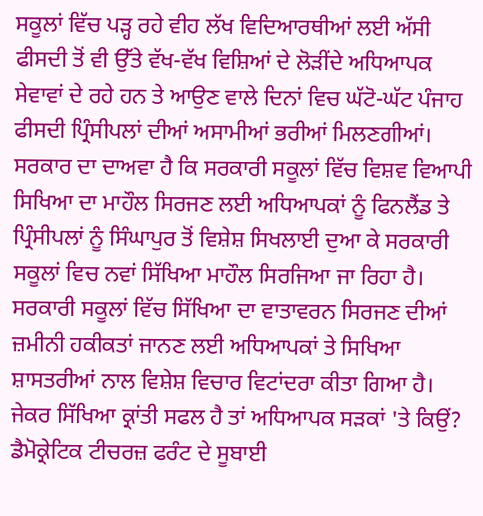ਸਕੂਲਾਂ ਵਿੱਚ ਪੜ੍ਹ ਰਹੇ ਵੀਹ ਲੱਖ ਵਿਦਿਆਰਥੀਆਂ ਲਈ ਅੱਸੀ ਫੀਸਦੀ ਤੋਂ ਵੀ ਉੱਤੇ ਵੱਖ-ਵੱਖ ਵਿਸ਼ਿਆਂ ਦੇ ਲੋੜੀਂਦੇ ਅਧਿਆਪਕ ਸੇਵਾਵਾਂ ਦੇ ਰਹੇ ਹਨ ਤੇ ਆਉਣ ਵਾਲੇ ਦਿਨਾਂ ਵਿਚ ਘੱਟੋ-ਘੱਟ ਪੰਜਾਹ ਫੀਸਦੀ ਪ੍ਰਿੰਸੀਪਲਾਂ ਦੀਆਂ ਅਸਾਮੀਆਂ ਭਰੀਆਂ ਮਿਲਣਗੀਆਂ। ਸਰਕਾਰ ਦਾ ਦਾਅਵਾ ਹੈ ਕਿ ਸਰਕਾਰੀ ਸਕੂਲਾਂ ਵਿੱਚ ਵਿਸ਼ਵ ਵਿਆਪੀ ਸਿਖਿਆ ਦਾ ਮਾਹੌਲ ਸਿਰਜਣ ਲਈ ਅਧਿਆਪਕਾਂ ਨੂੰ ਫਿਨਲੈਂਡ ਤੇ ਪ੍ਰਿੰਸੀਪਲਾਂ ਨੂੰ ਸਿੰਘਾਪੁਰ ਤੋਂ ਵਿਸ਼ੇਸ਼ ਸਿਖਲਾਈ ਦੁਆ ਕੇ ਸਰਕਾਰੀ ਸਕੂਲਾਂ ਵਿਚ ਨਵਾਂ ਸਿੱਖਿਆ ਮਾਹੌਲ ਸਿਰਜਿਆ ਜਾ ਰਿਹਾ ਹੈ। ਸਰਕਾਰੀ ਸਕੂਲਾਂ ਵਿੱਚ ਸਿੱਖਿਆ ਦਾ ਵਾਤਾਵਰਨ ਸਿਰਜਣ ਦੀਆਂ ਜ਼ਮੀਨੀ ਹਕੀਕਤਾਂ ਜਾਨਣ ਲਈ ਅਧਿਆਪਕਾਂ ਤੇ ਸਿਖਿਆ ਸ਼ਾਸਤਰੀਆਂ ਨਾਲ ਵਿਸ਼ੇਸ਼ ਵਿਚਾਰ ਵਿਟਾਂਦਰਾ ਕੀਤਾ ਗਿਆ ਹੈ।
ਜੇਕਰ ਸਿੱਖਿਆ ਕ੍ਰਾਂਤੀ ਸਫਲ ਹੈ ਤਾਂ ਅਧਿਆਪਕ ਸੜਕਾਂ 'ਤੇ ਕਿਉਂ?
ਡੈਮੋਕ੍ਰੇਟਿਕ ਟੀਚਰਜ਼ ਫਰੰਟ ਦੇ ਸੂਬਾਈ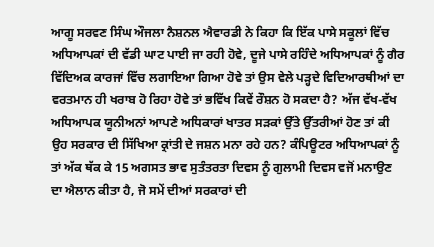ਆਗੂ ਸਰਵਣ ਸਿੰਘ ਔਜਲਾ ਨੈਸ਼ਨਲ ਐਵਾਰਡੀ ਨੇ ਕਿਹਾ ਕਿ ਇੱਕ ਪਾਸੇ ਸਕੂਲਾਂ ਵਿੱਚ ਅਧਿਆਪਕਾਂ ਦੀ ਵੱਡੀ ਘਾਟ ਪਾਈ ਜਾ ਰਹੀ ਹੋਵੇ, ਦੂਜੇ ਪਾਸੇ ਰਹਿੰਦੇ ਅਧਿਆਪਕਾਂ ਨੂੰ ਗੈਰ ਵਿੱਦਿਅਕ ਕਾਰਜਾਂ ਵਿੱਚ ਲਗਾਇਆ ਗਿਆ ਹੋਵੇ ਤਾਂ ਉਸ ਵੇਲੇ ਪੜ੍ਹਦੇ ਵਿਦਿਆਰਥੀਆਂ ਦਾ ਵਰਤਮਾਨ ਹੀ ਖਰਾਬ ਹੋ ਰਿਹਾ ਹੋਵੇ ਤਾਂ ਭਵਿੱਖ ਕਿਵੇਂ ਰੌਸ਼ਨ ਹੋ ਸਕਦਾ ਹੈ? ਅੱਜ ਵੱਖ-ਵੱਖ ਅਧਿਆਪਕ ਯੂਨੀਅਨਾਂ ਆਪਣੇ ਅਧਿਕਾਰਾਂ ਖਾਤਰ ਸੜਕਾਂ ਉੱਤੇ ਉੱਤਰੀਆਂ ਹੋਣ ਤਾਂ ਕੀ ਉਹ ਸਰਕਾਰ ਦੀ ਸਿੱਖਿਆ ਕ੍ਰਾਂਤੀ ਦੇ ਜਸ਼ਨ ਮਨਾ ਰਹੇ ਹਨ? ਕੰਪਿਊਟਰ ਅਧਿਆਪਕਾਂ ਨੂੰ ਤਾਂ ਅੱਕ ਥੱਕ ਕੇ 15 ਅਗਸਤ ਭਾਵ ਸੁਤੰਤਰਤਾ ਦਿਵਸ ਨੂੰ ਗੁਲਾਮੀ ਦਿਵਸ ਵਜੋਂ ਮਨਾਉਣ ਦਾ ਐਲਾਨ ਕੀਤਾ ਹੈ, ਜੋ ਸਮੇਂ ਦੀਆਂ ਸਰਕਾਰਾਂ ਦੀ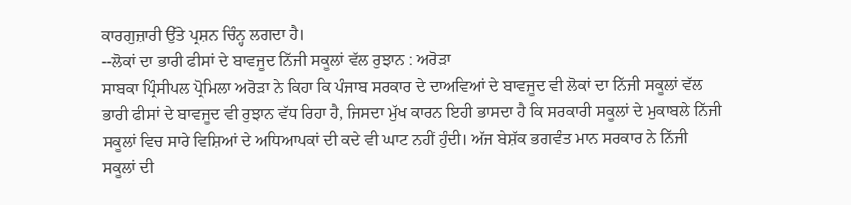ਕਾਰਗੁਜ਼ਾਰੀ ਉੱਤੇ ਪ੍ਰਸ਼ਨ ਚਿੰਨ੍ਹ ਲਗਦਾ ਹੈ।
--ਲੋਕਾਂ ਦਾ ਭਾਰੀ ਫੀਸਾਂ ਦੇ ਬਾਵਜੂਦ ਨਿੱਜੀ ਸਕੂਲਾਂ ਵੱਲ ਰੁਝਾਨ : ਅਰੋੜਾ
ਸਾਬਕਾ ਪ੍ਰਿੰਸੀਪਲ ਪ੍ਰੋਮਿਲਾ ਅਰੋੜਾ ਨੇ ਕਿਹਾ ਕਿ ਪੰਜਾਬ ਸਰਕਾਰ ਦੇ ਦਾਅਵਿਆਂ ਦੇ ਬਾਵਜੂਦ ਵੀ ਲੋਕਾਂ ਦਾ ਨਿੱਜੀ ਸਕੂਲਾਂ ਵੱਲ ਭਾਰੀ ਫੀਸਾਂ ਦੇ ਬਾਵਜੂਦ ਵੀ ਰੁਝਾਨ ਵੱਧ ਰਿਹਾ ਹੈ, ਜਿਸਦਾ ਮੁੱਖ ਕਾਰਨ ਇਹੀ ਭਾਸਦਾ ਹੈ ਕਿ ਸਰਕਾਰੀ ਸਕੂਲਾਂ ਦੇ ਮੁਕਾਬਲੇ ਨਿੱਜੀ ਸਕੂਲਾਂ ਵਿਚ ਸਾਰੇ ਵਿਸ਼ਿਆਂ ਦੇ ਅਧਿਆਪਕਾਂ ਦੀ ਕਦੇ ਵੀ ਘਾਟ ਨਹੀਂ ਹੁੰਦੀ। ਅੱਜ ਬੇਸ਼ੱਕ ਭਗਵੰਤ ਮਾਨ ਸਰਕਾਰ ਨੇ ਨਿੱਜੀ ਸਕੂਲਾਂ ਦੀ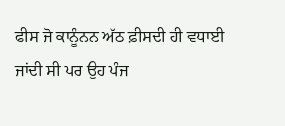ਫੀਸ ਜੋ ਕਾਨੂੰਨਨ ਅੱਠ ਫ਼ੀਸਦੀ ਹੀ ਵਧਾਈ ਜਾਂਦੀ ਸੀ ਪਰ ਉਹ ਪੰਜ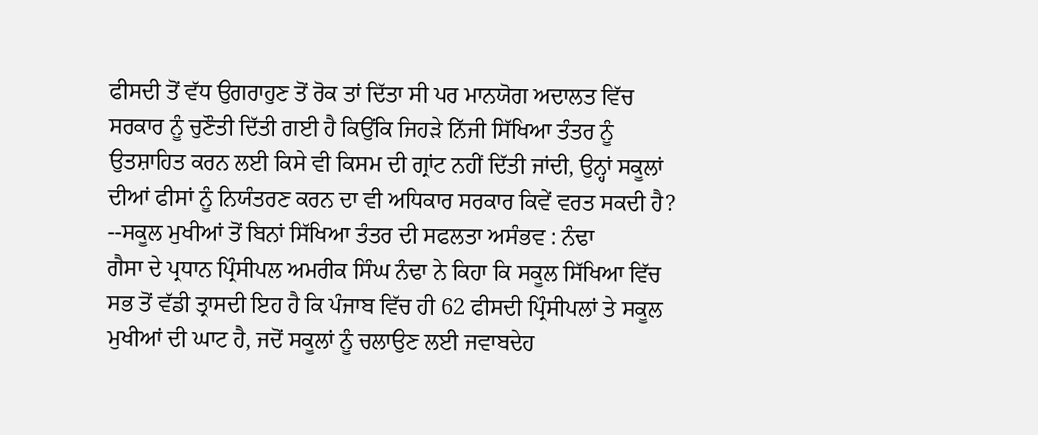ਫੀਸਦੀ ਤੋਂ ਵੱਧ ਉਗਰਾਹੁਣ ਤੋਂ ਰੋਕ ਤਾਂ ਦਿੱਤਾ ਸੀ ਪਰ ਮਾਨਯੋਗ ਅਦਾਲਤ ਵਿੱਚ ਸਰਕਾਰ ਨੂੰ ਚੁਣੌਤੀ ਦਿੱਤੀ ਗਈ ਹੈ ਕਿਉਂਕਿ ਜਿਹੜੇ ਨਿੱਜੀ ਸਿੱਖਿਆ ਤੰਤਰ ਨੂੰ ਉਤਸ਼ਾਹਿਤ ਕਰਨ ਲਈ ਕਿਸੇ ਵੀ ਕਿਸਮ ਦੀ ਗ੍ਰਾਂਟ ਨਹੀਂ ਦਿੱਤੀ ਜਾਂਦੀ, ਉਨ੍ਹਾਂ ਸਕੂਲਾਂ ਦੀਆਂ ਫੀਸਾਂ ਨੂੰ ਨਿਯੰਤਰਣ ਕਰਨ ਦਾ ਵੀ ਅਧਿਕਾਰ ਸਰਕਾਰ ਕਿਵੇਂ ਵਰਤ ਸਕਦੀ ਹੈ?
--ਸਕੂਲ ਮੁਖੀਆਂ ਤੋਂ ਬਿਨਾਂ ਸਿੱਖਿਆ ਤੰਤਰ ਦੀ ਸਫਲਤਾ ਅਸੰਭਵ : ਨੰਢਾ
ਗੈਸਾ ਦੇ ਪ੍ਰਧਾਨ ਪ੍ਰਿੰਸੀਪਲ ਅਮਰੀਕ ਸਿੰਘ ਨੰਢਾ ਨੇ ਕਿਹਾ ਕਿ ਸਕੂਲ ਸਿੱਖਿਆ ਵਿੱਚ ਸਭ ਤੋਂ ਵੱਡੀ ਤ੍ਰਾਸਦੀ ਇਹ ਹੈ ਕਿ ਪੰਜਾਬ ਵਿੱਚ ਹੀ 62 ਫੀਸਦੀ ਪ੍ਰਿੰਸੀਪਲਾਂ ਤੇ ਸਕੂਲ ਮੁਖੀਆਂ ਦੀ ਘਾਟ ਹੈ, ਜਦੋਂ ਸਕੂਲਾਂ ਨੂੰ ਚਲਾਉਣ ਲਈ ਜਵਾਬਦੇਹ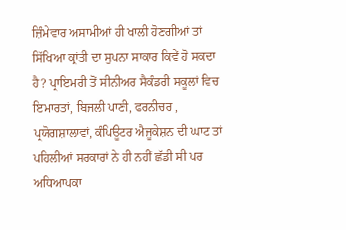ਜ਼ਿੰਮੇਵਾਰ ਅਸਾਮੀਆਂ ਹੀ ਖਾਲੀ ਹੋਣਗੀਆਂ ਤਾਂ ਸਿੱਖਿਆ ਕ੍ਰਾਂਤੀ ਦਾ ਸੁਪਨਾ ਸਾਕਾਰ ਕਿਵੇਂ ਹੋ ਸਕਦਾ ਹੈ? ਪ੍ਰਾਇਮਰੀ ਤੋਂ ਸੀਨੀਅਰ ਸੈਕੰਡਰੀ ਸਕੂਲਾਂ ਵਿਚ ਇਮਾਰਤਾਂ, ਬਿਜਲੀ ਪਾਣੀ, ਫਰਨੀਚਰ , ਪ੍ਰਯੋਗਸ਼ਾਲਾਵਾਂ, ਕੰਪਿਊਟਰ ਐਜੂਕੇਸ਼ਨ ਦੀ ਘਾਟ ਤਾਂ ਪਹਿਲੀਆਂ ਸਰਕਾਰਾਂ ਨੇ ਹੀ ਨਹੀਂ ਛੱਡੀ ਸੀ ਪਰ ਅਧਿਆਪਕਾ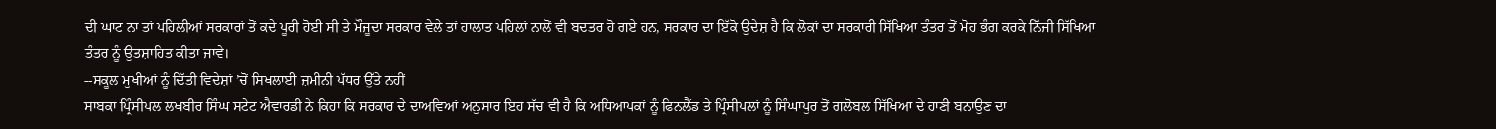ਦੀ ਘਾਟ ਨਾ ਤਾਂ ਪਹਿਲੀਆਂ ਸਰਕਾਰਾਂ ਤੋਂ ਕਦੇ ਪੂਰੀ ਹੋਈ ਸੀ ਤੇ ਮੌਜੂਦਾ ਸਰਕਾਰ ਵੇਲੇ ਤਾਂ ਹਾਲਾਤ ਪਹਿਲਾਂ ਨਾਲੋਂ ਵੀ ਬਦਤਰ ਹੋ ਗਏ ਹਨ, ਸਰਕਾਰ ਦਾ ਇੱਕੋ ਉਦੇਸ਼ ਹੈ ਕਿ ਲੋਕਾਂ ਦਾ ਸਰਕਾਰੀ ਸਿੱਖਿਆ ਤੰਤਰ ਤੋਂ ਮੋਹ ਭੰਗ ਕਰਕੇ ਨਿੱਜੀ ਸਿੱਖਿਆ ਤੰਤਰ ਨੂੰ ਉਤਸ਼ਾਹਿਤ ਕੀਤਾ ਜਾਵੇ।
--ਸਕੂਲ ਮੁਖੀਆਂ ਨੂੰ ਦਿੱਤੀ ਵਿਦੇਸ਼ਾਂ ’ਚੋਂ ਸਿਖਲਾਈ ਜ਼ਮੀਨੀ ਪੱਧਰ ਉੱਤੇ ਨਹੀਂ
ਸਾਬਕਾ ਪ੍ਰਿੰਸੀਪਲ ਲਖਬੀਰ ਸਿੰਘ ਸਟੇਟ ਐਵਾਰਡੀ ਨੇ ਕਿਹਾ ਕਿ ਸਰਕਾਰ ਦੇ ਦਾਅਵਿਆਂ ਅਨੁਸਾਰ ਇਹ ਸੱਚ ਵੀ ਹੈ ਕਿ ਅਧਿਆਪਕਾਂ ਨੂੰ ਫਿਨਲੈਂਡ ਤੇ ਪ੍ਰਿੰਸੀਪਲਾਂ ਨੂੰ ਸਿੰਘਾਪੁਰ ਤੋਂ ਗਲੋਬਲ ਸਿੱਖਿਆ ਦੇ ਹਾਣੀ ਬਨਾਉਣ ਦਾ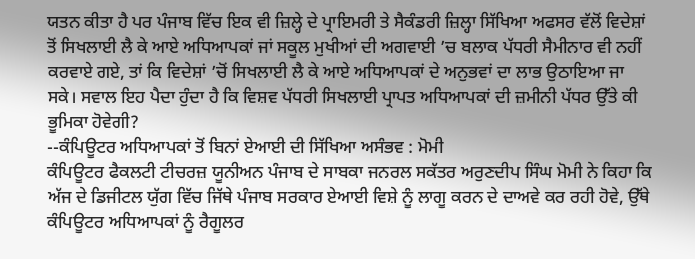ਯਤਨ ਕੀਤਾ ਹੈ ਪਰ ਪੰਜਾਬ ਵਿੱਚ ਇਕ ਵੀ ਜ਼ਿਲ੍ਹੇ ਦੇ ਪ੍ਰਾਇਮਰੀ ਤੇ ਸੈਕੰਡਰੀ ਜ਼ਿਲ੍ਹਾ ਸਿੱਖਿਆ ਅਫਸਰ ਵੱਲੋਂ ਵਿਦੇਸ਼ਾਂ ਤੋਂ ਸਿਖਲਾਈ ਲੈ ਕੇ ਆਏ ਅਧਿਆਪਕਾਂ ਜਾਂ ਸਕੂਲ ਮੁਖੀਆਂ ਦੀ ਅਗਵਾਈ ’ਚ ਬਲਾਕ ਪੱਧਰੀ ਸੈਮੀਨਾਰ ਵੀ ਨਹੀਂ ਕਰਵਾਏ ਗਏ, ਤਾਂ ਕਿ ਵਿਦੇਸ਼ਾਂ ’ਚੋਂ ਸਿਖਲਾਈ ਲੈ ਕੇ ਆਏ ਅਧਿਆਪਕਾਂ ਦੇ ਅਨੁਭਵਾਂ ਦਾ ਲਾਭ ਉਠਾਇਆ ਜਾ ਸਕੇ। ਸਵਾਲ ਇਹ ਪੈਦਾ ਹੁੰਦਾ ਹੈ ਕਿ ਵਿਸ਼ਵ ਪੱਧਰੀ ਸਿਖਲਾਈ ਪ੍ਰਾਪਤ ਅਧਿਆਪਕਾਂ ਦੀ ਜ਼ਮੀਨੀ ਪੱਧਰ ਉੱਤੇ ਕੀ ਭੂਮਿਕਾ ਹੋਵੇਗੀ?
--ਕੰਪਿਊਟਰ ਅਧਿਆਪਕਾਂ ਤੋਂ ਬਿਨਾਂ ਏਆਈ ਦੀ ਸਿੱਖਿਆ ਅਸੰਭਵ : ਮੋਮੀ
ਕੰਪਿਊਟਰ ਫੈਕਲਟੀ ਟੀਚਰਜ਼ ਯੂਨੀਅਨ ਪੰਜਾਬ ਦੇ ਸਾਬਕਾ ਜਨਰਲ ਸਕੱਤਰ ਅਰੁਣਦੀਪ ਸਿੰਘ ਮੋਮੀ ਨੇ ਕਿਹਾ ਕਿ ਅੱਜ ਦੇ ਡਿਜੀਟਲ ਯੁੱਗ ਵਿੱਚ ਜਿੱਥੇ ਪੰਜਾਬ ਸਰਕਾਰ ਏਆਈ ਵਿਸ਼ੇ ਨੂੰ ਲਾਗੂ ਕਰਨ ਦੇ ਦਾਅਵੇ ਕਰ ਰਹੀ ਹੋਵੇ, ਉੱਥੇ ਕੰਪਿਊਟਰ ਅਧਿਆਪਕਾਂ ਨੂੰ ਰੈਗੂਲਰ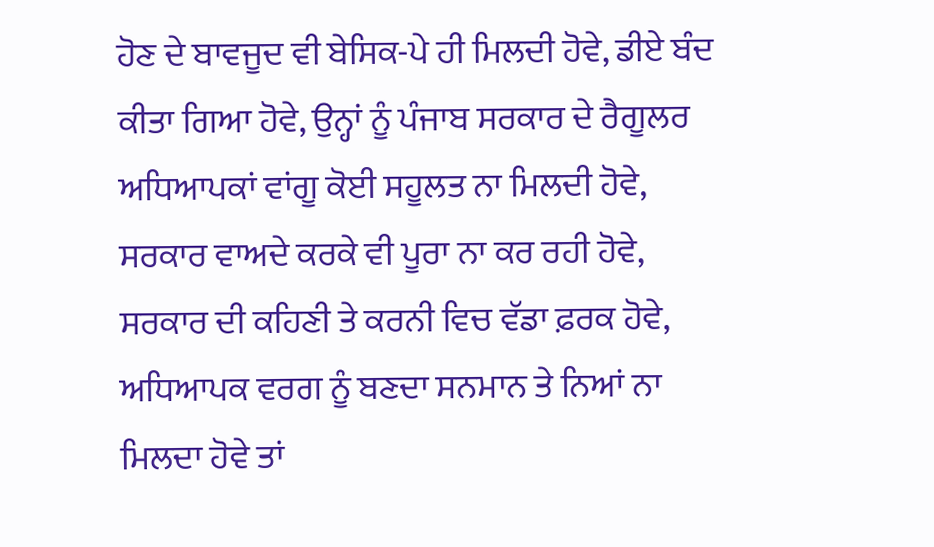ਹੋਣ ਦੇ ਬਾਵਜੂਦ ਵੀ ਬੇਸਿਕ-ਪੇ ਹੀ ਮਿਲਦੀ ਹੋਵੇ, ਡੀਏ ਬੰਦ ਕੀਤਾ ਗਿਆ ਹੋਵੇ, ਉਨ੍ਹਾਂ ਨੂੰ ਪੰਜਾਬ ਸਰਕਾਰ ਦੇ ਰੈਗੂਲਰ ਅਧਿਆਪਕਾਂ ਵਾਂਗੂ ਕੋਈ ਸਹੂਲਤ ਨਾ ਮਿਲਦੀ ਹੋਵੇ, ਸਰਕਾਰ ਵਾਅਦੇ ਕਰਕੇ ਵੀ ਪੂਰਾ ਨਾ ਕਰ ਰਹੀ ਹੋਵੇ, ਸਰਕਾਰ ਦੀ ਕਹਿਣੀ ਤੇ ਕਰਨੀ ਵਿਚ ਵੱਡਾ ਫ਼ਰਕ ਹੋਵੇ, ਅਧਿਆਪਕ ਵਰਗ ਨੂੰ ਬਣਦਾ ਸਨਮਾਨ ਤੇ ਨਿਆਂ ਨਾ ਮਿਲਦਾ ਹੋਵੇ ਤਾਂ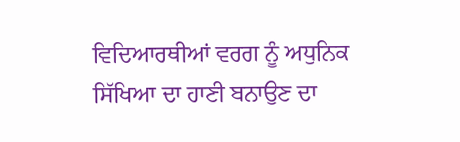ਵਿਦਿਆਰਥੀਆਂ ਵਰਗ ਨੂੰ ਅਧੁਨਿਕ ਸਿੱਖਿਆ ਦਾ ਹਾਣੀ ਬਨਾਉਣ ਦਾ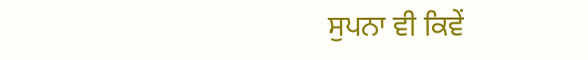ਸੁਪਨਾ ਵੀ ਕਿਵੇਂ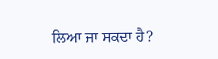ਲਿਆ ਜਾ ਸਕਦਾ ਹੈ?